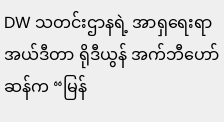DW သတင်းဌာနရဲ့ အာရှရေးရာ အယ်ဒီတာ ရိုဒီယွန် အက်ဘီဟော်ဆန်က “မြန်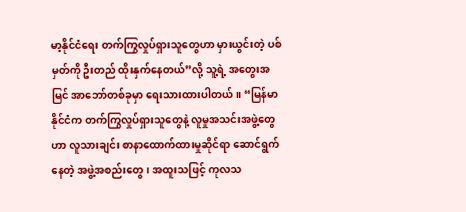မာ့နိုင်ငံရေး တက်ကြွလှုပ်ရှားသူတွေဟာ မှားယွင်းတဲ့ ပစ်မှတ်ကို ဦးတည် ထိုးနှက်နေတယ်”လို့ သူ့ရဲ့ အတွေးအမြင် အာဘော်တစ်ခုမှာ ရေးသားထားပါတယ်။ “မြန်မာနိုင်ငံက တက်ကြွလှုပ်ရှားသူတွေနဲ့ လူမှုအသင်းအဖွဲ့တွေဟာ လူသားချင်း စာနာထောက်ထားမှုဆိုင်ရာ ဆောင်ရွက်နေတဲ့ အဖွဲ့အစည်းတွေ၊ အထူးသဖြင့် ကုလသ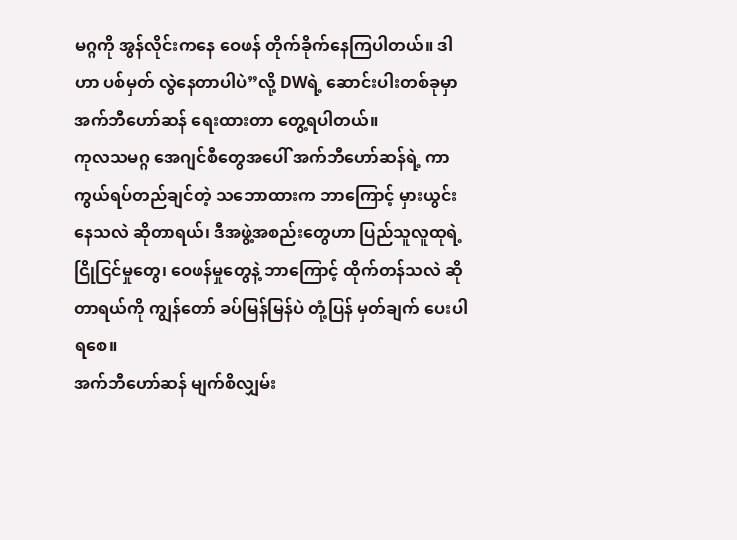မဂ္ဂကို အွန်လိုင်းကနေ ဝေဖန် တိုက်ခိုက်နေကြပါတယ်။ ဒါဟာ ပစ်မှတ် လွဲနေတာပါပဲ”လို့ DWရဲ့ ဆောင်းပါးတစ်ခုမှာ အက်ဘီဟော်ဆန် ရေးထားတာ တွေ့ရပါတယ်။
ကုလသမဂ္ဂ အေဂျင်စီတွေအပေါ် အက်ဘီဟော်ဆန်ရဲ့ ကာကွယ်ရပ်တည်ချင်တဲ့ သဘောထားက ဘာကြောင့် မှားယွင်းနေသလဲ ဆိုတာရယ်၊ ဒီအဖွဲ့အစည်းတွေဟာ ပြည်သူလူထုရဲ့ ငြိုငြင်မှုတွေ၊ ဝေဖန်မှုတွေနဲ့ ဘာကြောင့် ထိုက်တန်သလဲ ဆိုတာရယ်ကို ကျွန်တော် ခပ်မြန်မြန်ပဲ တုံ့ပြန် မှတ်ချက် ပေးပါရစေ။
အက်ဘီဟော်ဆန် မျက်စိလျှမ်း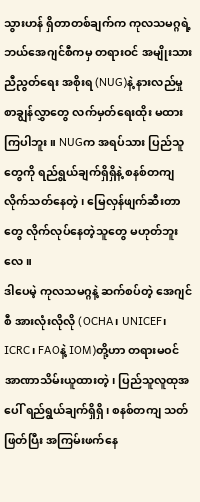သွားဟန် ရှိတာတစ်ချက်က ကုလသမဂ္ဂရဲ့ ဘယ်အေဂျင်စီကမှ တရားဝင် အမျိုးသား ညီညွတ်ရေး အစိုးရ (NUG)နဲ့ နားလည်မှု စာချွန်လွှာတွေ လက်မှတ်ရေးထိုး မထားကြပါဘူး။ NUGက အရပ်သား ပြည်သူတွေကို ရည်ရွယ်ချက်ရှိရှိနဲ့ စနစ်တကျ လိုက်သတ်နေတဲ့၊ မြေလှန်ဖျက်ဆီးတာတွေ လိုက်လုပ်နေတဲ့သူတွေ မဟုတ်ဘူးလေ။
ဒါပေမဲ့ ကုလသမဂ္ဂနဲ့ ဆက်စပ်တဲ့ အေဂျင်စီ အားလုံးလိုလို (OCHA၊ UNICEF၊ ICRC၊ FAOနဲ့ IOM)တို့ဟာ တရားမဝင် အာဏာသိမ်းယူထားတဲ့၊ ပြည်သူလူထုအပေါ် ရည်ရွယ်ချက်ရှိရှိ၊ စနစ်တကျ သတ်ဖြတ်ပြီး အကြမ်းဖက်နေ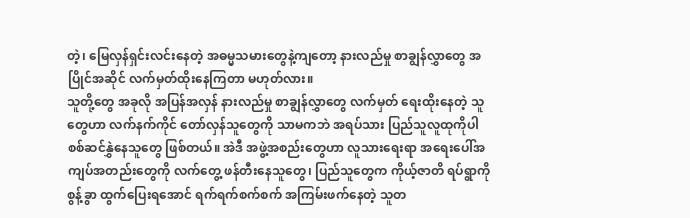တဲ့၊ မြေလှန်ရှင်းလင်းနေတဲ့ အဓမ္မသမားတွေနဲ့ကျတော့ နားလည်မှု စာချွန်လွှာတွေ အပြိုင်အဆိုင် လက်မှတ်ထိုးနေကြတာ မဟုတ်လား။
သူတို့တွေ အခုလို အပြန်အလှန် နားလည်မှု စာချွန်လွှာတွေ လက်မှတ် ရေးထိုးနေတဲ့ သူတွေဟာ လက်နက်ကိုင် တော်လှန်သူတွေကို သာမကဘဲ အရပ်သား ပြည်သူလူထုကိုပါ စစ်ဆင်နွှဲနေသူတွေ ဖြစ်တယ်။ အဲဒီ အဖွဲ့အစည်းတွေဟာ လူသားရေးရာ အရေးပေါ်အကျပ်အတည်းတွေကို လက်တွေ့ ဖန်တီးနေသူတွေ၊ ပြည်သူတွေက ကိုယ့်ဇာတိ ရပ်ရွာကို စွန့်ခွာ ထွက်ပြေးရအောင် ရက်ရက်စက်စက် အကြမ်းဖက်နေတဲ့ သူတ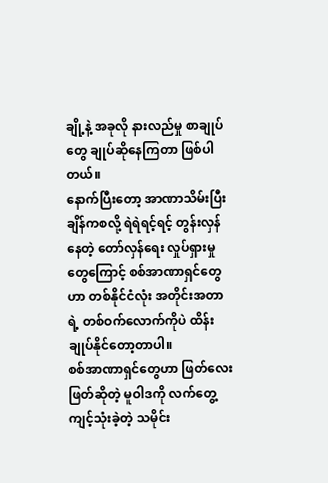ချို့နဲ့ အခုလို နားလည်မှု စာချုပ်တွေ ချုပ်ဆိုနေကြတာ ဖြစ်ပါတယ်။
နောက်ပြီးတော့ အာဏာသိမ်းပြီးချိန်ကစလို့ ရဲရဲရင့်ရင့် တွန်းလှန်နေတဲ့ တော်လှန်ရေး လှုပ်ရှားမှုတွေကြောင့် စစ်အာဏာရှင်တွေဟာ တစ်နိုင်ငံလုံး အတိုင်းအတာရဲ့ တစ်ဝက်လောက်ကိုပဲ ထိန်းချုပ်နိုင်တော့တာပါ။
စစ်အာဏာရှင်တွေဟာ ဖြတ်လေးဖြတ်ဆိုတဲ့ မူဝါဒကို လက်တွေ့ ကျင့်သုံးခဲ့တဲ့ သမိုင်း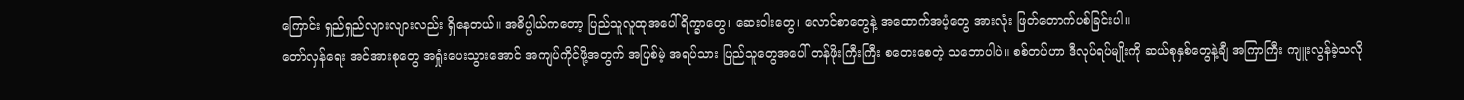ကြောင်း ရှည်ရှည်လျားလျားလည်း ရှိနေတယ်။ အဓိပ္ပါယ်ကတော့ ပြည်သူလူထုအပေါ် ရိက္ခာတွေ၊ ဆေးဝါးတွေ၊ လောင်စာတွေနဲ့ အထောက်အပံ့တွေ အားလုံး ဖြတ်တောက်ပစ်ခြင်းပါ။
တော်လှန်ရေး အင်အားစုတွေ အရှုံးပေးသွားအောင် အကျပ်ကိုင်ဖို့အတွက် အပြစ်မဲ့ အရပ်သား ပြည်သူတွေအပေါ် တန်ဖိုးကြီးကြီး စတေးစေတဲ့ သဘောပါပဲ။ စစ်တပ်ဟာ ဒီလုပ်ရပ်မျိုးကို ဆယ်စုနှစ်တွေနဲ့ချီ အကြာကြီး ကျူးလွန်ခဲ့သလို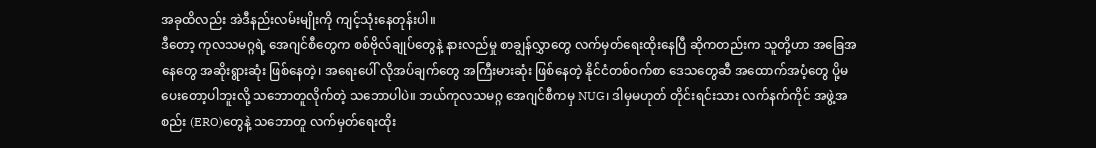အခုထိလည်း အဲဒီနည်းလမ်းမျိုးကို ကျင့်သုံးနေတုန်းပါ။
ဒီတော့ ကုလသမဂ္ဂရဲ့ အေဂျင်စီတွေက စစ်ဗိုလ်ချုပ်တွေနဲ့ နားလည်မှု စာချွန်လွှာတွေ လက်မှတ်ရေးထိုးနေပြီ ဆိုကတည်းက သူတို့ဟာ အခြေအနေတွေ အဆိုးရွားဆုံး ဖြစ်နေတဲ့၊ အရေးပေါ် လိုအပ်ချက်တွေ အကြီးမားဆုံး ဖြစ်နေတဲ့ နိုင်ငံတစ်ဝက်စာ ဒေသတွေဆီ အထောက်အပံ့တွေ ပို့မပေးတော့ပါဘူးလို့ သဘောတူလိုက်တဲ့ သဘောပါပဲ။ ဘယ်ကုလသမဂ္ဂ အေဂျင်စီကမှ NUG၊ ဒါမှမဟုတ် တိုင်းရင်းသား လက်နက်ကိုင် အဖွဲ့အစည်း (ERO)တွေနဲ့ သဘောတူ လက်မှတ်ရေးထိုး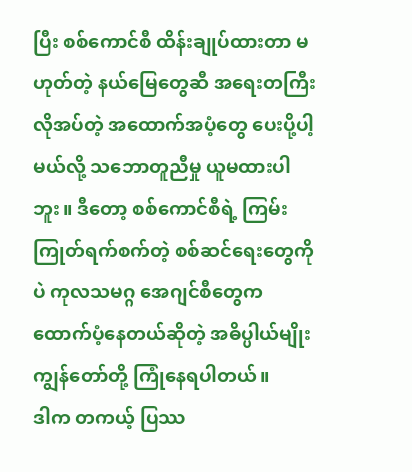ပြီး စစ်ကောင်စီ ထိန်းချုပ်ထားတာ မဟုတ်တဲ့ နယ်မြေတွေဆီ အရေးတကြီး လိုအပ်တဲ့ အထောက်အပံ့တွေ ပေးပို့ပါ့မယ်လို့ သဘောတူညီမှု ယူမထားပါဘူး။ ဒီတော့ စစ်ကောင်စီရဲ့ ကြမ်းကြုတ်ရက်စက်တဲ့ စစ်ဆင်ရေးတွေကိုပဲ ကုလသမဂ္ဂ အေဂျင်စီတွေက ထောက်ပံ့နေတယ်ဆိုတဲ့ အဓိပ္ပါယ်မျိုး ကျွန်တော်တို့ ကြုံနေရပါတယ်။
ဒါက တကယ့် ပြဿ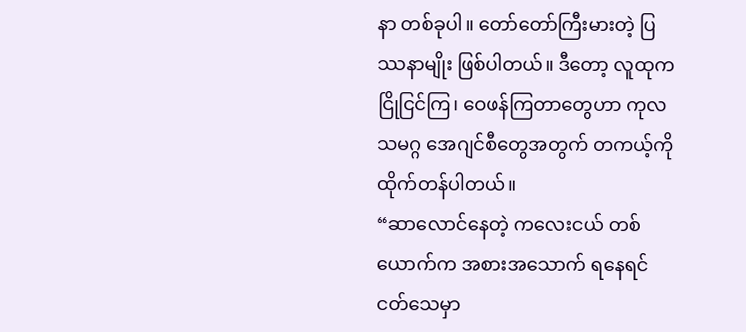နာ တစ်ခုပါ။ တော်တော်ကြီးမားတဲ့ ပြဿနာမျိုး ဖြစ်ပါတယ်။ ဒီတော့ လူထုက ငြိုငြင်ကြ၊ ဝေဖန်ကြတာတွေဟာ ကုလသမဂ္ဂ အေဂျင်စီတွေအတွက် တကယ့်ကို ထိုက်တန်ပါတယ်။
“ဆာလောင်နေတဲ့ ကလေးငယ် တစ်ယောက်က အစားအသောက် ရနေရင် ငတ်သေမှာ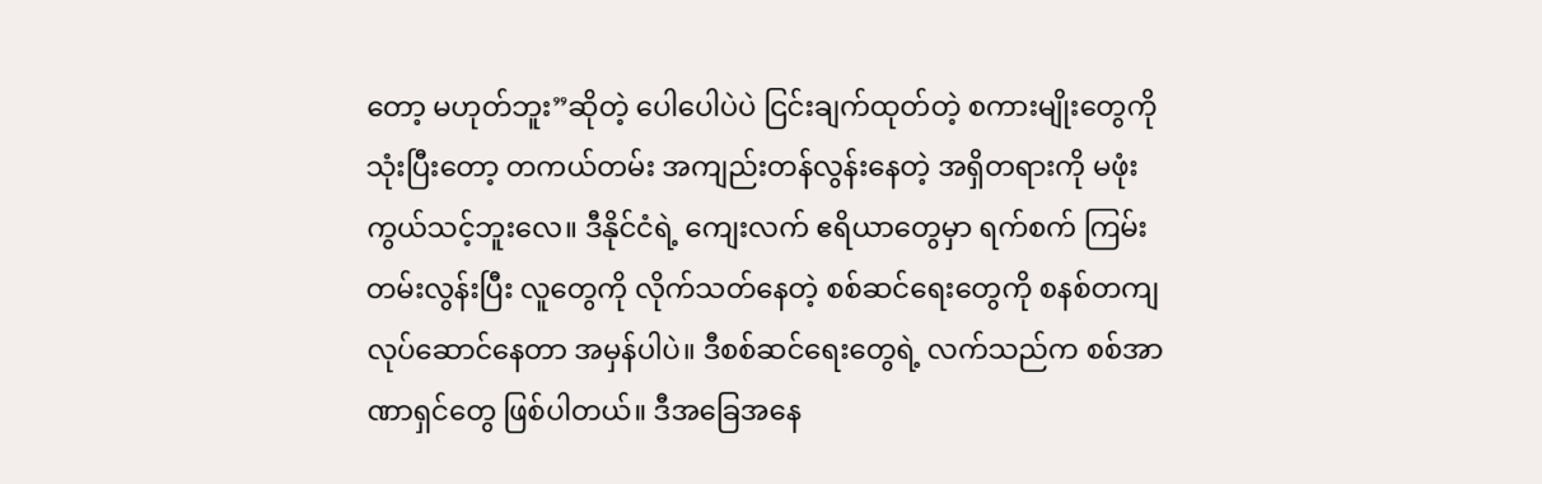တော့ မဟုတ်ဘူး”ဆိုတဲ့ ပေါပေါပဲပဲ ငြင်းချက်ထုတ်တဲ့ စကားမျိုးတွေကို သုံးပြီးတော့ တကယ်တမ်း အကျည်းတန်လွန်းနေတဲ့ အရှိတရားကို မဖုံးကွယ်သင့်ဘူးလေ။ ဒီနိုင်ငံရဲ့ ကျေးလက် ဧရိယာတွေမှာ ရက်စက် ကြမ်းတမ်းလွန်းပြီး လူတွေကို လိုက်သတ်နေတဲ့ စစ်ဆင်ရေးတွေကို စနစ်တကျ လုပ်ဆောင်နေတာ အမှန်ပါပဲ။ ဒီစစ်ဆင်ရေးတွေရဲ့ လက်သည်က စစ်အာဏာရှင်တွေ ဖြစ်ပါတယ်။ ဒီအခြေအနေ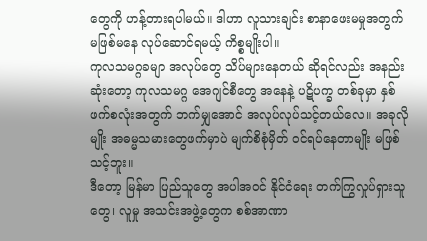တွေကို ဟန့်တားရပါမယ်။ ဒါဟာ လူသားချင်း စာနာဖေးမမှုအတွက် မဖြစ်မနေ လုပ်ဆောင်ရမယ့် ကိစ္စမျိုးပါ။
ကုလသမဂ္ဂခမျာ အလုပ်တွေ သိပ်များနေတယ် ဆိုရင်လည်း အနည်းဆုံးတော့ ကုလသမဂ္ဂ အေဂျင်စီတွေ အနေနဲ့ ပဋိပက္ခ တစ်ခုမှာ နှစ်ဖက်စလုံးအတွက် ဘက်မျှအောင် အလုပ်လုပ်သင့်တယ်လေ။ အခုလိုမျိုး အဓမ္မသမားတွေဖက်မှာပဲ မျက်စိစုံမှိတ် ဝင်ရပ်နေတာမျိုး မဖြစ်သင့်ဘူး။
ဒီတော့ မြန်မာ ပြည်သူတွေ အပါအဝင် နိုင်ငံရေး တက်ကြွလှုပ်ရှားသူတွေ၊ လူမှု အသင်းအဖွဲ့တွေက စစ်အာဏာ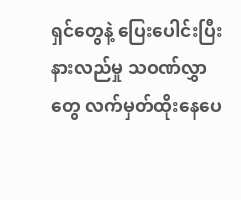ရှင်တွေနဲ့ ပြေးပေါင်းပြီး နားလည်မှု သဝဏ်လွှာတွေ လက်မှတ်ထိုးနေပေ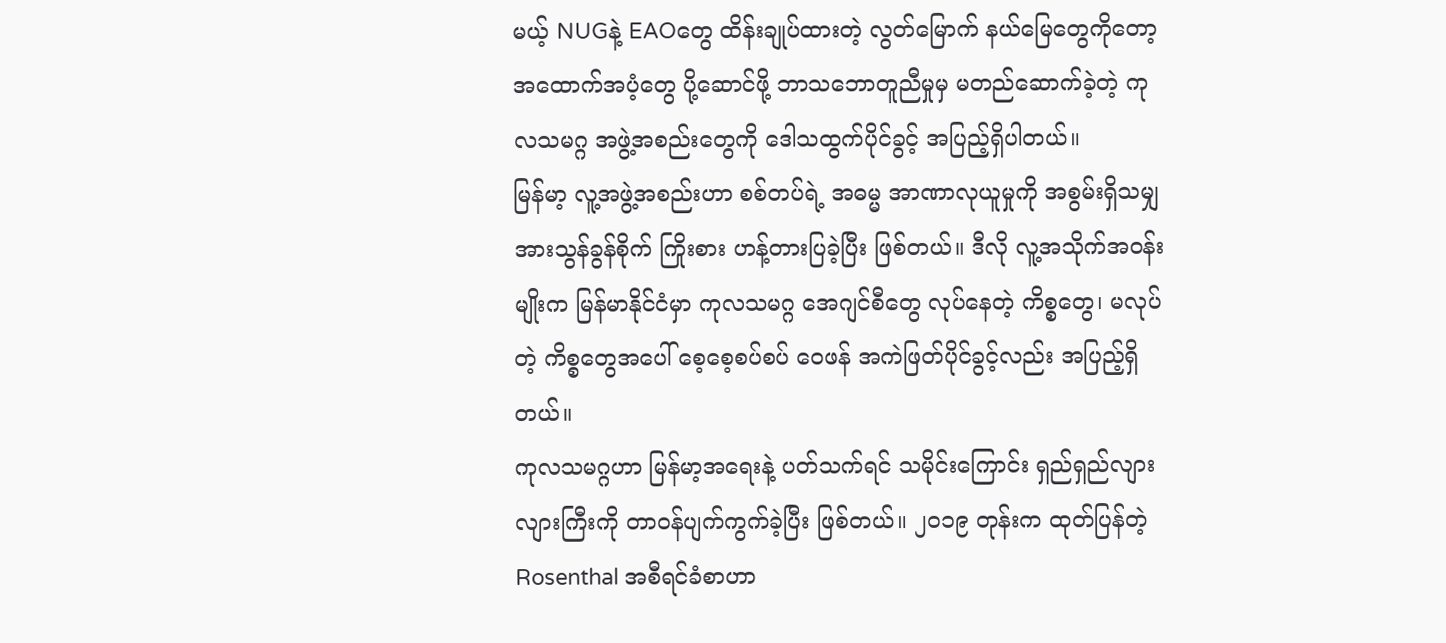မယ့် NUGနဲ့ EAOတွေ ထိန်းချုပ်ထားတဲ့ လွတ်မြောက် နယ်မြေတွေကိုတော့ အထောက်အပံ့တွေ ပို့ဆောင်ဖို့ ဘာသဘောတူညီမှုမှ မတည်ဆောက်ခဲ့တဲ့ ကုလသမဂ္ဂ အဖွဲ့အစည်းတွေကို ဒေါသထွက်ပိုင်ခွင့် အပြည့်ရှိပါတယ်။
မြန်မာ့ လူ့အဖွဲ့အစည်းဟာ စစ်တပ်ရဲ့ အဓမ္မ အာဏာလုယူမှုကို အစွမ်းရှိသမျှ အားသွန်ခွန်စိုက် ကြိုးစား ဟန့်တားပြခဲ့ပြီး ဖြစ်တယ်။ ဒီလို လူ့အသိုက်အဝန်းမျိုးက မြန်မာနိုင်ငံမှာ ကုလသမဂ္ဂ အေဂျင်စီတွေ လုပ်နေတဲ့ ကိစ္စတွေ၊ မလုပ်တဲ့ ကိစ္စတွေအပေါ် စေ့စေ့စပ်စပ် ဝေဖန် အကဲဖြတ်ပိုင်ခွင့်လည်း အပြည့်ရှိတယ်။
ကုလသမဂ္ဂဟာ မြန်မာ့အရေးနဲ့ ပတ်သက်ရင် သမိုင်းကြောင်း ရှည်ရှည်လျားလျားကြီးကို တာဝန်ပျက်ကွက်ခဲ့ပြီး ဖြစ်တယ်။ ၂၀၁၉ တုန်းက ထုတ်ပြန်တဲ့ Rosenthal အစီရင်ခံစာဟာ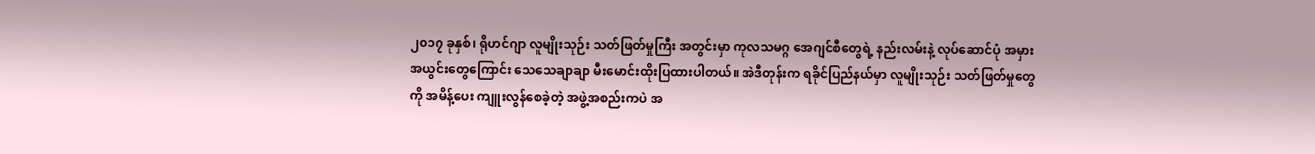၂၀၁၇ ခုနှစ်၊ ရိုဟင်ဂျာ လူမျိုးသုဉ်း သတ်ဖြတ်မှုကြီး အတွင်းမှာ ကုလသမဂ္ဂ အေဂျင်စီတွေရဲ့ နည်းလမ်းနဲ့ လုပ်ဆောင်ပုံ အမှားအယွင်းတွေကြောင်း သေသေချာချာ မီးမောင်းထိုးပြထားပါတယ်။ အဲဒီတုန်းက ရခိုင်ပြည်နယ်မှာ လူမျိုးသုဉ်း သတ်ဖြတ်မှုတွေကို အမိန့်ပေး ကျူးလွန်စေခဲ့တဲ့ အဖွဲ့အစည်းကပဲ အ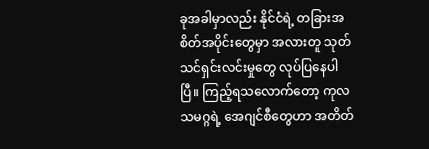ခုအခါမှာလည်း နိုင်ငံရဲ့ တခြားအစိတ်အပိုင်းတွေမှာ အလားတူ သုတ်သင်ရှင်းလင်းမှုတွေ လုပ်ပြနေပါပြီ။ ကြည့်ရသလောက်တော့ ကုလသမဂ္ဂရဲ့ အေဂျင်စီတွေဟာ အတိတ်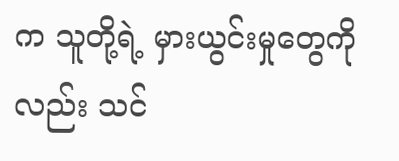က သူတို့ရဲ့ မှားယွင်းမှုတွေကိုလည်း သင်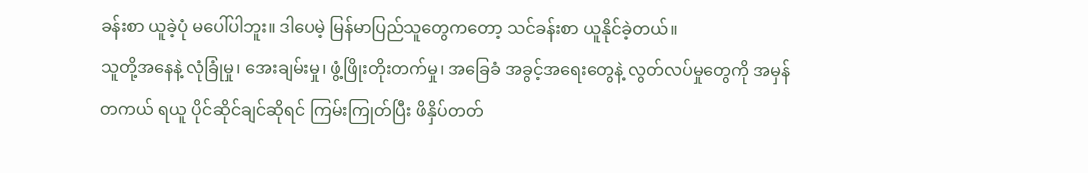ခန်းစာ ယူခဲ့ပုံ မပေါ်ပါဘူး။ ဒါပေမဲ့ မြန်မာပြည်သူတွေကတော့ သင်ခန်းစာ ယူနိုင်ခဲ့တယ်။
သူတို့အနေနဲ့ လုံခြုံမှု၊ အေးချမ်းမှု၊ ဖွံ့ဖြိုးတိုးတက်မှု၊ အခြေခံ အခွင့်အရေးတွေနဲ့ လွတ်လပ်မှုတွေကို အမှန်တကယ် ရယူ ပိုင်ဆိုင်ချင်ဆိုရင် ကြမ်းကြုတ်ပြီး ဖိနှိပ်တတ်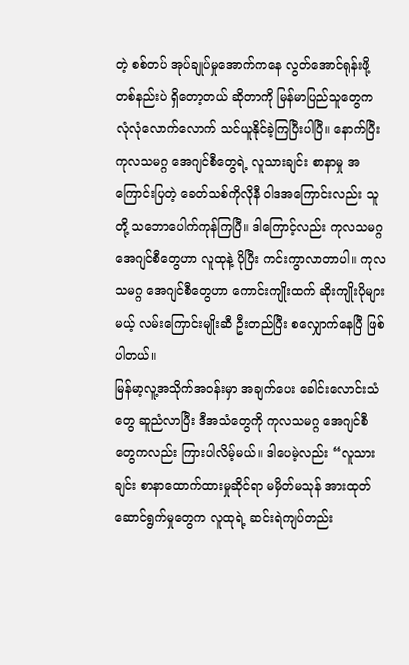တဲ့ စစ်တပ် အုပ်ချုပ်မှုအောက်ကနေ လွတ်အောင်ရုန်းဖို့ တစ်နည်းပဲ ရှိတော့တယ် ဆိုတာကို မြန်မာပြည်သူတွေက လုံလုံလောက်လောက် သင်ယူနိုင်ခဲ့ကြပြီးပါပြီ။ နောက်ပြီး ကုလသမဂ္ဂ အေဂျင်စီတွေရဲ့ လူသားချင်း စာနာမှု အကြောင်းပြတဲ့ ခေတ်သစ်ကိုလိုနီ ဝါဒအကြောင်းလည်း သူတို့ သဘောပေါက်ကုန်ကြပြီ။ ဒါကြောင့်လည်း ကုလသမဂ္ဂ အေဂျင်စီတွေဟာ လူထုနဲ့ ပိုပြီး ကင်းကွာလာတာပါ။ ကုလသမဂ္ဂ အေဂျင်စီတွေဟာ ကောင်းကျိုးထက် ဆိုးကျိုးပိုများမယ့် လမ်းကြောင်းမျိုးဆီ ဦးတည်ပြီး စလျှောက်နေပြီ ဖြစ်ပါတယ်။
မြန်မာ့လူ့အသိုက်အဝန်းမှာ အချက်ပေး ခေါင်းလောင်းသံတွေ ဆူညံလာပြီး ဒီအသံတွေကို ကုလသမဂ္ဂ အေဂျင်စီတွေကလည်း ကြားပါလိမ့်မယ်။ ဒါပေမဲ့လည်း “လူသားချင်း စာနာထောက်ထားမှုဆိုင်ရာ မမှိတ်မသုန် အားထုတ် ဆောင်ရွက်မှုတွေက လူထုရဲ့ ဆင်းရဲကျပ်တည်း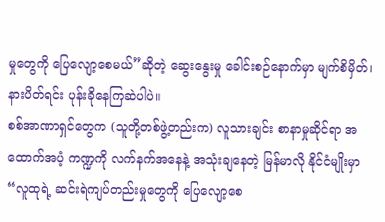မှုတွေကို ပြေလျော့စေမယ်”ဆိုတဲ့ ဆွေးနွေးမှု ခေါင်းစဉ်နောက်မှာ မျက်စိမှိတ်၊ နားပိတ်ရင်း ပုန်းခိုနေကြဆဲပါပဲ။
စစ်အာဏာရှင်တွေက (သူတို့တစ်ဖွဲ့တည်းက) လူသားချင်း စာနာမှုဆိုင်ရာ အထောက်အပံ့ ကဏ္ဍကို လက်နက်အနေနဲ့ အသုံးချနေတဲ့ မြန်မာလို နိုင်ငံမျိုးမှာ “လူထုရဲ့ ဆင်းရဲကျပ်တည်းမှုတွေကို ပြေလျော့စေ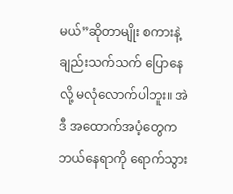မယ်”ဆိုတာမျိုး စကားနဲ့ချည်းသက်သက် ပြောနေလို့ မလုံလောက်ပါဘူး။ အဲဒီ အထောက်အပံ့တွေက ဘယ်နေရာကို ရောက်သွား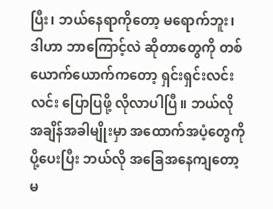ပြီး၊ ဘယ်နေရာကိုတော့ မရောက်ဘူး၊ ဒါဟာ ဘာကြောင့်လဲ ဆိုတာတွေကို တစ်ယောက်ယောက်ကတော့ ရှင်းရှင်းလင်းလင်း ပြောပြဖို့ လိုလာပါပြီ။ ဘယ်လို အချိန်အခါမျိုးမှာ အထောက်အပံ့တွေကို ပို့ပေးပြီး ဘယ်လို အခြေအနေကျတော့ မ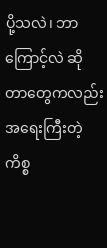ပို့သလဲ၊ ဘာကြောင့်လဲ ဆိုတာတွေကလည်း အရေးကြီးတဲ့ ကိစ္စ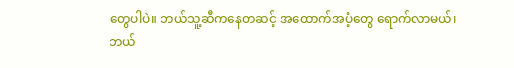တွေပါပဲ။ ဘယ်သူ့ဆီကနေတဆင့် အထောက်အပံ့တွေ ရောက်လာမယ်၊ ဘယ်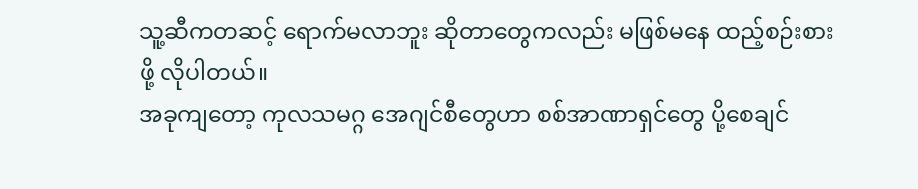သူ့ဆီကတဆင့် ရောက်မလာဘူး ဆိုတာတွေကလည်း မဖြစ်မနေ ထည့်စဉ်းစားဖို့ လိုပါတယ်။
အခုကျတော့ ကုလသမဂ္ဂ အေဂျင်စီတွေဟာ စစ်အာဏာရှင်တွေ ပို့စေချင်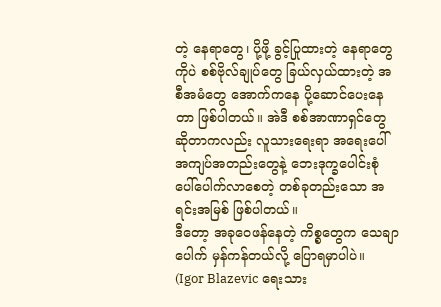တဲ့ နေရာတွေ၊ ပို့ဖို့ ခွင့်ပြုထားတဲ့ နေရာတွေကိုပဲ စစ်ဗိုလ်ချုပ်တွေ ခြယ်လှယ်ထားတဲ့ အစီအမံတွေ အောက်ကနေ ပို့ဆောင်ပေးနေတာ ဖြစ်ပါတယ်။ အဲဒီ စစ်အာဏာရှင်တွေ ဆိုတာကလည်း လူသားရေးရာ အရေးပေါ် အကျပ်အတည်းတွေနဲ့ ဘေးဒုက္ခပေါင်းစုံ ပေါ်ပေါက်လာစေတဲ့ တစ်ခုတည်းသော အရင်းအမြစ် ဖြစ်ပါတယ်။
ဒီတော့ အခုဝေဖန်နေတဲ့ ကိစ္စတွေက သေချာပေါက် မှန်ကန်တယ်လို့ ပြောရမှာပါပဲ။
(Igor Blazevic ရေးသား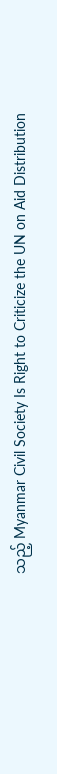သည့် Myanmar Civil Society Is Right to Criticize the UN on Aid Distribution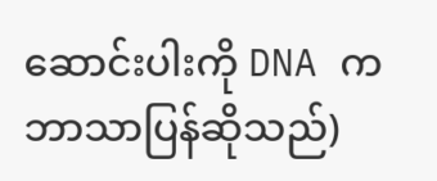ဆောင်းပါးကို DNA က ဘာသာပြန်ဆိုသည်)